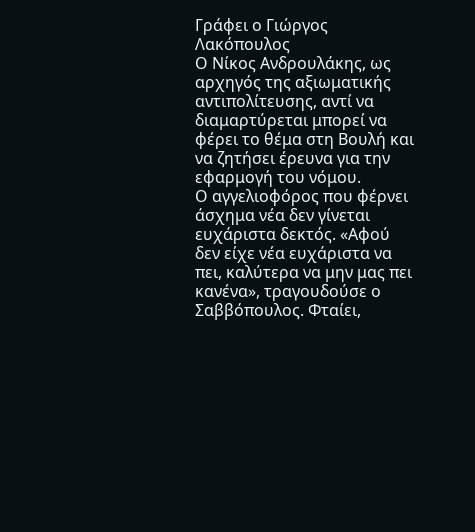Γράφει ο Γιώργος Λακόπουλος
Ο Νίκος Ανδρουλάκης, ως αρχηγός της αξιωματικής αντιπολίτευσης, αντί να διαμαρτύρεται μπορεί να φέρει το θέμα στη Βουλή και να ζητήσει έρευνα για την εφαρμογή του νόμου.
Ο αγγελιοφόρος που φέρνει άσχημα νέα δεν γίνεται ευχάριστα δεκτός. «Αφού δεν είχε νέα ευχάριστα να πει, καλύτερα να μην μας πει κανένα», τραγουδούσε ο Σαββόπουλος. Φταίει,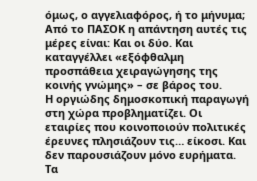όμως, ο αγγελιαφόρος, ή το μήνυμα; Από το ΠΑΣΟΚ η απάντηση αυτές τις μέρες είναι: Και οι δύο. Και καταγγέλλει «εξόφθαλμη προσπάθεια χειραγώγησης της κοινής γνώμης» – σε βάρος του.
Η οργιώδης δημοσκοπική παραγωγή στη χώρα προβληματίζει. Οι εταιρίες που κοινοποιούν πολιτικές έρευνες πλησιάζουν τις… είκοσι. Και δεν παρουσιάζουν μόνο ευρήματα. Τα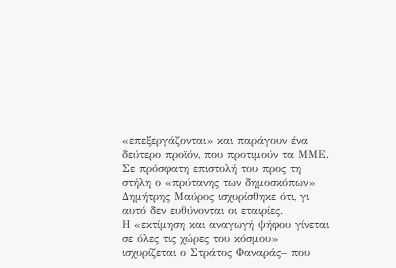«επεξεργάζονται» και παράγουν ένα δεύτερο προϊόν, που προτιμούν τα ΜΜΕ.
Σε πρόσφατη επιστολή του προς τη στήλη ο «πρύτανης των δημοσκόπων» Δημήτρης Μαύρος ισχυρίσθηκε ότι, γι αυτό δεν ευθύνονται οι εταιρίες.
Η «εκτίμηση και αναγωγή ψήφου γίνεται σε όλες τις χώρες του κόσμου» ισχυρίζεται ο Στράτος Φαναράς– που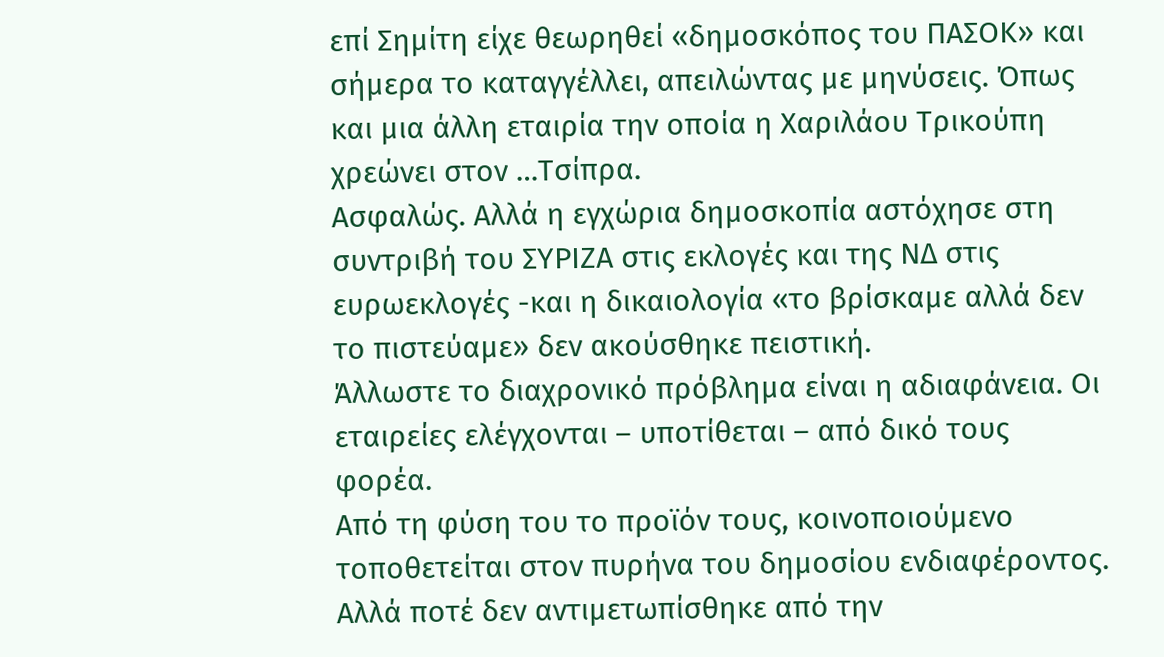επί Σημίτη είχε θεωρηθεί «δημοσκόπος του ΠΑΣΟΚ» και σήμερα το καταγγέλλει, απειλώντας με μηνύσεις. Όπως και μια άλλη εταιρία την οποία η Χαριλάου Τρικούπη χρεώνει στον …Τσίπρα.
Ασφαλώς. Αλλά η εγχώρια δημοσκοπία αστόχησε στη συντριβή του ΣΥΡΙΖΑ στις εκλογές και της ΝΔ στις ευρωεκλογές -και η δικαιολογία «το βρίσκαμε αλλά δεν το πιστεύαμε» δεν ακούσθηκε πειστική.
Άλλωστε το διαχρονικό πρόβλημα είναι η αδιαφάνεια. Οι εταιρείες ελέγχονται – υποτίθεται – από δικό τους φορέα.
Από τη φύση του το προϊόν τους, κοινοποιούμενο τοποθετείται στον πυρήνα του δημοσίου ενδιαφέροντος. Αλλά ποτέ δεν αντιμετωπίσθηκε από την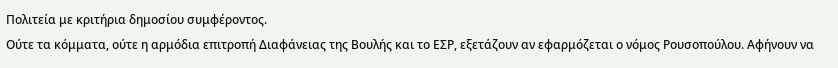Πολιτεία με κριτήρια δημοσίου συμφέροντος.
Ούτε τα κόμματα, ούτε η αρμόδια επιτροπή Διαφάνειας της Βουλής και το ΕΣΡ, εξετάζουν αν εφαρμόζεται ο νόμος Ρουσοπούλου. Αφήνουν να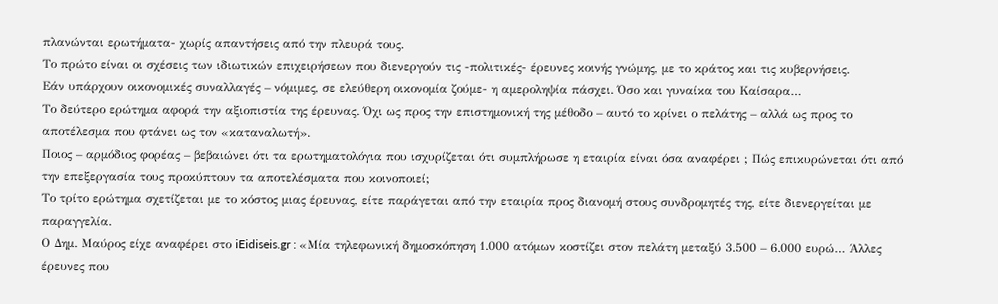πλανώνται ερωτήματα- χωρίς απαντήσεις από την πλευρά τους.
Το πρώτο είναι οι σχέσεις των ιδιωτικών επιχειρήσεων που διενεργούν τις -πολιτικές- έρευνες κοινής γνώμης, με το κράτος και τις κυβερνήσεις.
Εάν υπάρχουν οικονομικές συναλλαγές – νόμιμες, σε ελεύθερη οικονομία ζούμε- η αμεροληψία πάσχει. Όσο και γυναίκα του Καίσαρα…
Το δεύτερο ερώτημα αφορά την αξιοπιστία της έρευνας. Όχι ως προς την επιστημονική της μέθοδο – αυτό το κρίνει ο πελάτης – αλλά ως προς το αποτέλεσμα που φτάνει ως τον «καταναλωτή».
Ποιος – αρμόδιος φορέας – βεβαιώνει ότι τα ερωτηματολόγια που ισχυρίζεται ότι συμπλήρωσε η εταιρία είναι όσα αναφέρει ; Πώς επικυρώνεται ότι από την επεξεργασία τους προκύπτουν τα αποτελέσματα που κοινοποιεί;
Το τρίτο ερώτημα σχετίζεται με το κόστος μιας έρευνας, είτε παράγεται από την εταιρία προς διανομή στους συνδρομητές της, είτε διενεργείται με παραγγελία.
Ο Δημ. Μαύρος είχε αναφέρει στο iEidiseis.gr : «Μία τηλεφωνική δημοσκόπηση 1.000 ατόμων κοστίζει στον πελάτη μεταξύ 3.500 – 6.000 ευρώ… Άλλες έρευνες που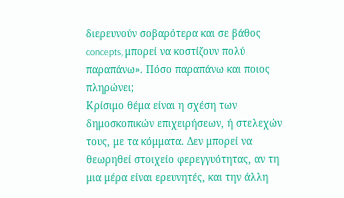διερευνούν σοβαρότερα και σε βάθος concepts, μπορεί να κοστίζουν πολύ παραπάνω». Πόσο παραπάνω και ποιος πληρώνει;
Κρίσιμο θέμα είναι η σχέση των δημοσκοπικών επιχειρήσεων, ή στελεχών τους, με τα κόμματα. Δεν μπορεί να θεωρηθεί στοιχείο φερεγγυότητας, αν τη μια μέρα είναι ερευνητές, και την άλλη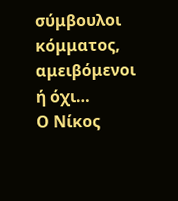σύμβουλοι κόμματος, αμειβόμενοι ή όχι…
Ο Νίκος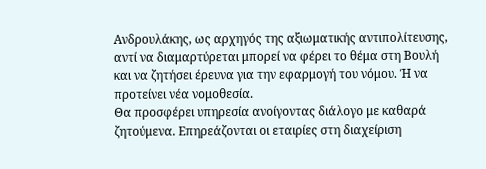Ανδρουλάκης, ως αρχηγός της αξιωματικής αντιπολίτευσης, αντί να διαμαρτύρεται μπορεί να φέρει το θέμα στη Βουλή και να ζητήσει έρευνα για την εφαρμογή του νόμου. Ή να προτείνει νέα νομοθεσία.
Θα προσφέρει υπηρεσία ανοίγοντας διάλογο με καθαρά ζητούμενα. Επηρεάζονται οι εταιρίες στη διαχείριση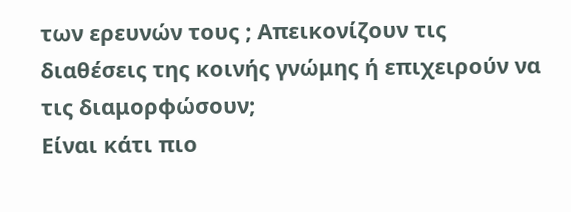των ερευνών τους ; Απεικονίζουν τις διαθέσεις της κοινής γνώμης ή επιχειρούν να τις διαμορφώσουν;
Είναι κάτι πιο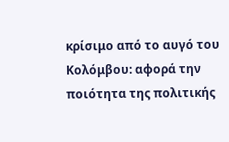κρίσιμο από το αυγό του Κολόμβου: αφορά την ποιότητα της πολιτικής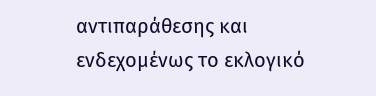αντιπαράθεσης και ενδεχομένως το εκλογικό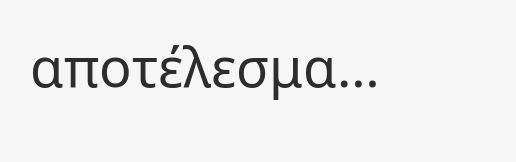αποτέλεσμα…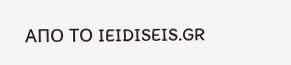ΑΠΟ ΤΟ IEIDISEIS.GR